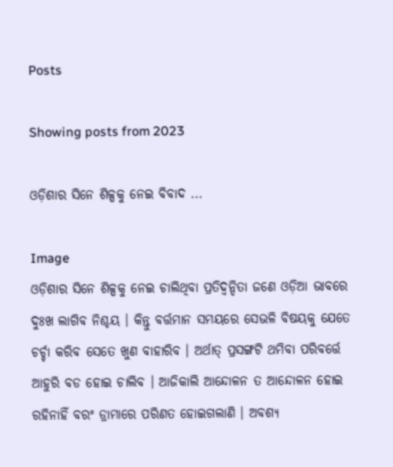Posts

Showing posts from 2023

ଓଡ଼ିଶାର ସିନେ ଶିଳ୍ପକୁ ନେଇ ବିବାଦ ...

Image
ଓଡ଼ିଶାର ସିନେ ଶିଳ୍ପକୁ ନେଇ ଚାଲିଥିବା ପ୍ରତିଦ୍ୱନ୍ଦିତା ଜଣେ ଓଡ଼ିଆ ଭାବରେ ଦୁଃଖ ଲାଗିବ ନିଶ୍ଚୟ । କିନ୍ତୁ ବର୍ତ୍ତମାନ ସମୟରେ ସେଭଳି ବିଷୟକୁ ଯେତେ ଚର୍ଚ୍ଚା କରିବ ସେତେ ଖୁଣ ବାହାରିବ । ଅର୍ଥାତ୍ ପ୍ରସଙ୍ଗଟି ଥମିବା ପରିବର୍ତ୍ତେ ଆହୁରି ବଡ ହୋଇ ଚାଲିବ । ଆଜିକାଲି ଆନ୍ଦୋଳନ ତ ଆନ୍ଦୋଳନ ହୋଇ ରହିନାହିଁ ବରଂ ଡ୍ରାମାରେ ପରିଣତ ହୋଇଗଲାଣି । ଅବଶ୍ୟ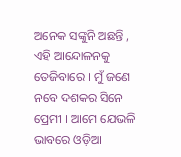ଅନେକ ସଙ୍କୁନି ଅଛନ୍ତି , ଏହି ଆନ୍ଦୋଳନକୁ ତେଜିବାରେ । ମୁଁ ଜଣେ ନବେ ଦଶକର ସିନେ ପ୍ରେମୀ । ଆମେ ଯେଭଳି ଭାବରେ ଓଡ଼ିଆ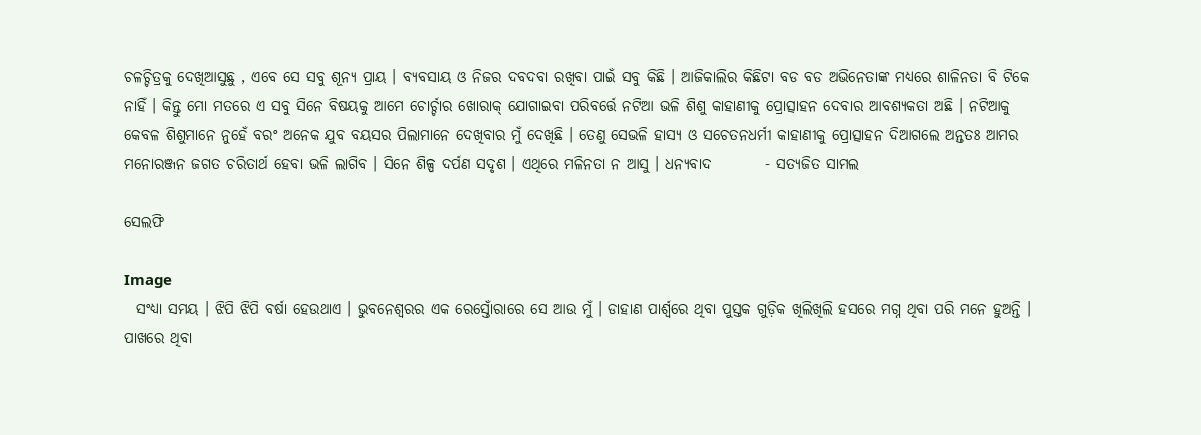ଚଳଚ୍ଚିତ୍ରକୁ ଦେଖିଆସୁଛୁ , ଏବେ ସେ ସବୁ ଶୂନ୍ୟ ପ୍ରାୟ । ବ୍ୟବସାୟ ଓ ନିଜର ଦବଦବା ରଖିବା ପାଇଁ ସବୁ କିଛି । ଆଜିକାଲିର କିଛିଟା ବଡ ବଡ ଅଭିନେତାଙ୍କ ମଧ୍ୟରେ ଶାଳିନତା ବି ଟିକେ ନାହିଁ । କିନ୍ତୁ ମୋ ମତରେ ଏ ସବୁ ସିନେ ବିଷୟକୁ ଆମେ ଚୋର୍ଚ୍ଚାର ଖୋରାକ୍ ଯୋଗାଇବା ପରିବର୍ତ୍ତେ ନଟିଆ ଭଳି ଶିଶୁ କାହାଣୀକୁ ପ୍ରୋତ୍ସାହନ ଦେବାର ଆବଶ୍ୟକତା ଅଛି । ନଟିଆକୁ କେବଳ ଶିଶୁମାନେ ନୁହେଁ ବରଂ ଅନେକ ଯୁବ ବୟସର ପିଲାମାନେ ଦେଖିବାର ମୁଁ ଦେଖିଛି । ତେଣୁ ସେଭଳି ହାସ୍ୟ ଓ ସଚେତନଧର୍ମୀ କାହାଣୀକୁ ପ୍ରୋତ୍ସାହନ ଦିଆଗଲେ ଅନ୍ତତଃ ଆମର ମନୋରଞ୍ଜନ ଜଗତ ଚରିତାର୍ଥ ହେବା ଭଳି ଲାଗିବ । ସିନେ ଶିଳ୍ପ ଦର୍ପଣ ସଦୃଶ । ଏଥିରେ ମଳିନତା ନ ଆସୁ । ଧନ୍ୟବାଦ         - ସତ୍ୟଜିତ ସାମଲ

ସେଲଫି

Image
  ସଂଧ୍ୟା ସମୟ । ଝିପି ଝିପି ବର୍ଷା ହେଉଥାଏ । ଭୁବନେଶ୍ୱରର ଏକ ରେସ୍ତୋଁରାରେ ସେ ଆଉ ମୁଁ । ଡାହାଣ ପାର୍ଶ୍ୱରେ ଥିବା ପୁସ୍ତକ ଗୁଡ଼ିକ ଖିଲିଖିଲି ହସରେ ମଗ୍ନ ଥିବା ପରି ମନେ ହୁଅନ୍ତି । ପାଖରେ ଥିବା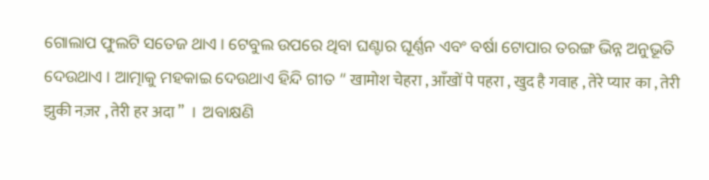ଗୋଲାପ ଫୁଲଟି ସତେଜ ଥାଏ । ଟେବୁଲ ଉପରେ ଥିବା ଘଣ୍ଟାର ଘୂର୍ଣ୍ଣନ ଏବଂ ବର୍ଷା ଟୋପାର ତରଙ୍ଗ ଭିନ୍ନ ଅନୁଭୂତି ଦେଉଥାଏ । ଆତ୍ମାକୁ ମହକାଇ ଦେଉଥାଏ ହିନ୍ଦି ଗୀତ “ खामोश चेहरा , आँखों पे पहरा , खुद है गवाह , तेरे प्यार का , तेरी झुकी नज़र , तेरी हर अदा ”  ।  ଅବାକ୍ଷଣି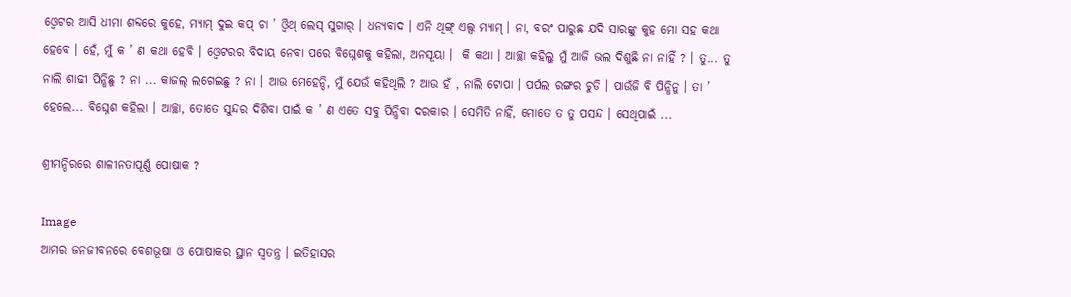ଓ୍ୱେଟର ଆସି ଧୀମା ଶବ୍ଦରେ କୁହେ, ମ୍ୟାମ୍ ଦୁଇ କପ୍ ଚା ’ ଓ୍ୱିଥ୍ ଲେସ୍ ସୁଗାର୍ । ଧନ୍ୟବାଦ । ଏନି ଥିଙ୍ଗ୍ ଏଲ୍ସ ମ୍ୟାମ୍ । ନା, ବରଂ ପାରୁଛ ଯଦି ସାରଙ୍କୁ କୁହ ମୋ ସହ କଥା ହେବେ । ହେଁ, ମୁଁ କ ’ ଣ କଥା ହେବି । ଓ୍ୱେଟରର ବିଦାୟ ନେବା ପରେ ବିଘ୍ନେଶକୁ କହିଲା, ଅନସୂୟା ।  କି କଥା । ଆଚ୍ଛା କହିଲୁ ମୁଁ ଆଜି ଭଲ ଦିଶୁଛି ନା ନାହିଁ ? । ତୁ... ତୁ ନାଲି ଶାଢୀ ପିନ୍ଧିଛୁ ? ନା ... କାଜଲ୍ ଲଗେଇଛୁ ? ନା । ଆଉ ମେହେନ୍ଦି, ମୁଁ ଯେଉଁ କହିଥିଲି ? ଆଉ ହଁ , ନାଲି ଟୋପା । ପର୍ପଲ ରଙ୍ଗର ଚୁଡି । ପାଉଁଜି ବି ପିନ୍ଧିନୁ । ତା ’ ହେଲେ... ବିଘ୍ନେଶ କହିଲା । ଆଚ୍ଛା, ତୋତେ ସୁନ୍ଦର ଦିଶିବା ପାଇଁ କ ’ ଣ ଏତେ ସବୁ ପିନ୍ଧିବା ଦରକାର । ସେମିତି ନାହିଁ, ମୋତେ ତ ତୁ ପସନ୍ଦ । ସେଥିପାଇଁ ...

ଶ୍ରୀମନ୍ଦିରରେ ଶାଳୀନତାପୂର୍ଣ୍ଣ ପୋଷାକ ?

Image
ଆମର ଜନଜୀବନରେ ବେଶଭୂଷା ଓ ପୋଷାକର ସ୍ଥାନ ସ୍ୱତନ୍ତ୍ର । ଇତିହାସର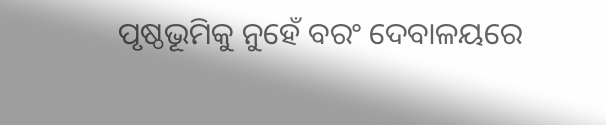ପୃଷ୍ଠଭୂମିକୁ ନୁହେଁ ବରଂ ଦେବାଳୟରେ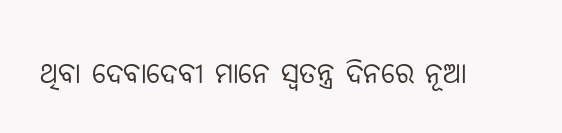ଥିବା ଦେବାଦେବୀ ମାନେ ସ୍ୱତନ୍ତ୍ର ଦିନରେ ନୂଆ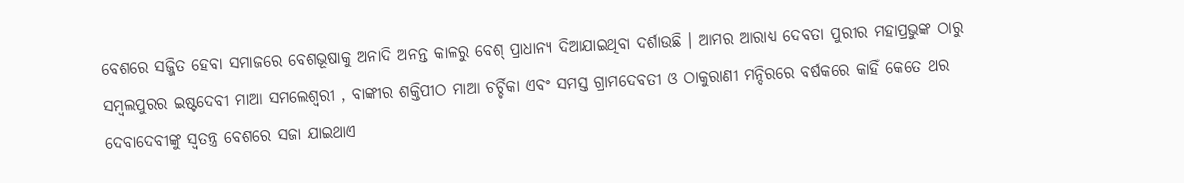ବେଶରେ ସଜ୍ଜିତ ହେବା ସମାଜରେ ବେଶଭୂଷାକୁ ଅନାଦି ଅନନ୍ତ କାଳରୁ ବେଶ୍ ପ୍ରାଧାନ୍ୟ ଦିଆଯାଇଥିବା ଦର୍ଶାଉଛି । ଆମର ଆରାଧ୍ୟ ଦେବତା ପୁରୀର ମହାପ୍ରଭୁଙ୍କ ଠାରୁ ସମ୍ବଲପୁରର ଇଷ୍ଟଦେବୀ ମାଆ ସମଲେଶ୍ୱରୀ , ବାଙ୍କୀର ଶକ୍ତିପୀଠ ମାଆ ଚର୍ଚ୍ଚିକା ଏବଂ ସମସ୍ତ ଗ୍ରାମଦେବତୀ ଓ ଠାକୁରାଣୀ ମନ୍ଦିରରେ ବର୍ଷକରେ କାହିଁ କେତେ ଥର ଦେବାଦେବୀଙ୍କୁ ସ୍ୱତନ୍ତ୍ର ବେଶରେ ସଜା ଯାଇଥାଏ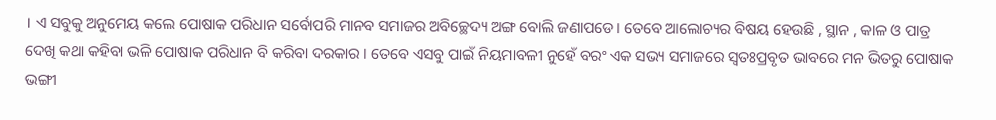। ଏ ସବୁକୁ ଅନୁମେୟ କଲେ ପୋଷାକ ପରିଧାନ ସର୍ବୋପରି ମାନବ ସମାଜର ଅବିଚ୍ଛେଦ୍ୟ ଅଙ୍ଗ ବୋଲି ଜଣାପଡେ। ତେବେ ଆଲୋଚ୍ୟର ବିଷୟ ହେଉଛି , ସ୍ଥାନ , କାଳ ଓ ପାତ୍ର ଦେଖି କଥା କହିବା ଭଳି ପୋଷାକ ପରିଧାନ ବି କରିବା ଦରକାର । ତେବେ ଏସବୁ ପାଇଁ ନିୟମାବଳୀ ନୁହେଁ ବରଂ ଏକ ସଭ୍ୟ ସମାଜରେ ସ୍ୱତଃପ୍ରବୃତ ଭାବରେ ମନ ଭିତରୁ ପୋଷାକ ଭଙ୍ଗୀ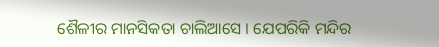ଶୈଳୀର ମାନସିକତା ଚାଲିଆସେ । ଯେପରିକି ମନ୍ଦିର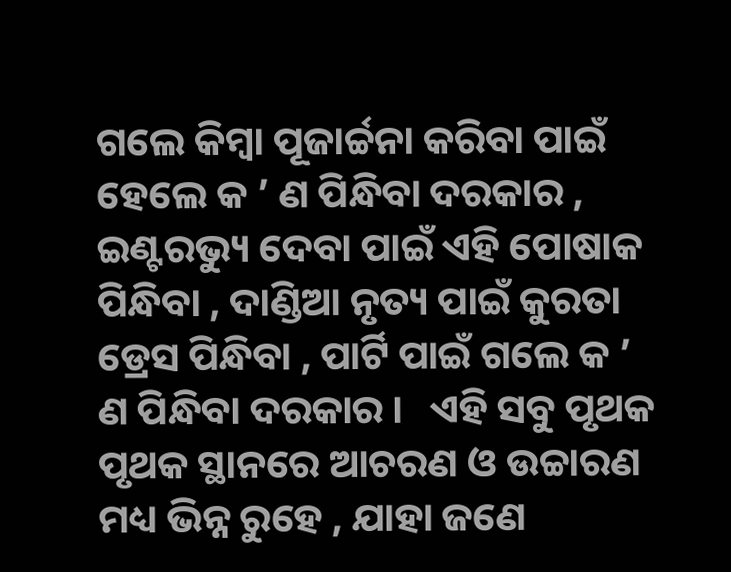ଗଲେ କିମ୍ବା ପୂଜାର୍ଚ୍ଚନା କରିବା ପାଇଁ ହେଲେ କ ’ ଣ ପିନ୍ଧିବା ଦରକାର , ଇଣ୍ଟରଭ୍ୟୁ ଦେବା ପାଇଁ ଏହି ପୋଷାକ ପିନ୍ଧିବା , ଦାଣ୍ଡିଆ ନୃତ୍ୟ ପାଇଁ କୁରତା ଡ୍ରେସ ପିନ୍ଧିବା , ପାର୍ଟି ପାଇଁ ଗଲେ କ ’ ଣ ପିନ୍ଧିବା ଦରକାର ।   ଏହି ସବୁ ପୃଥକ ପୃଥକ ସ୍ଥାନରେ ଆଚରଣ ଓ ଉଚ୍ଚାରଣ ମଧ୍ୟ ଭିନ୍ନ ରୁହେ , ଯାହା ଜଣେ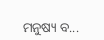ମନୁଷ୍ୟ ବ...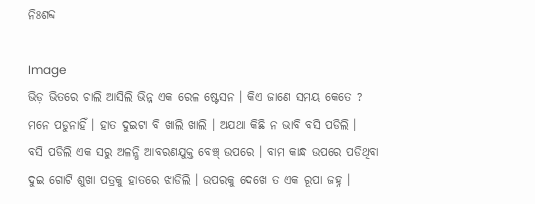ନିଃଶବ୍ଦ

Image
ଭିଡ଼ ଭିତରେ ଚାଲି ଆସିଲି ଭିନ୍ନ ଏକ ରେଳ ଷ୍ଟେସନ । କିଏ ଜାଣେ ସମୟ କେତେ ? ମନେ ପଡୁନାହିଁ । ହାତ ଦୁଇଟା ବି ଖାଲି ଖାଲି । ଅଯଥା କିଛି ନ ଭାବି ବସି ପଡିଲି ।   ବସି ପଡିଲି ଏକ ସରୁ ଅଳନ୍ଧି ଆବରଣଯୁକ୍ତ ବେଞ୍ଚ୍ ଉପରେ । ବାମ କାନ୍ଧ ଉପରେ ପଡିଥିବା ଦୁଇ ଗୋଟି ଶୁଖା ପତ୍ରକୁ ହାତରେ ଝାଡିଲି । ଉପରକୁ ଦେଖେ ତ ଏକ ରୂପା ଜହ୍ନ ।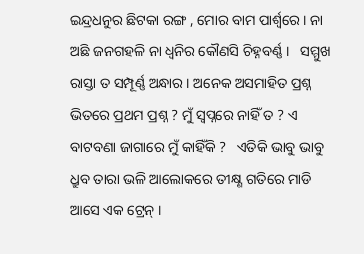ଇନ୍ଦ୍ରଧନୁର ଛିଟକା ରଙ୍ଗ , ମୋର ବାମ ପାର୍ଶ୍ୱରେ । ନା ଅଛି ଜନଗହଳି ନା ଧ୍ୱନିର କୌଣସି ଚିହ୍ନବର୍ଣ୍ଣ ।   ସମ୍ମୁଖ ରାସ୍ତା ତ ସମ୍ପୂର୍ଣ୍ଣ ଅନ୍ଧାର । ଅନେକ ଅସମାହିତ ପ୍ରଶ୍ନ ଭିତରେ ପ୍ରଥମ ପ୍ରଶ୍ନ ? ମୁଁ ସ୍ୱପ୍ନରେ ନାହିଁ ତ ? ଏ ବାଟବଣା ଜାଗାରେ ମୁଁ କାହିଁକି ?   ଏତିକି ଭାବୁ ଭାବୁ ଧ୍ରୁବ ତାରା ଭଳି ଆଲୋକରେ ତୀକ୍ଷ୍ଣ ଗତିରେ ମାଡି ଆସେ ଏକ ଟ୍ରେନ୍ ।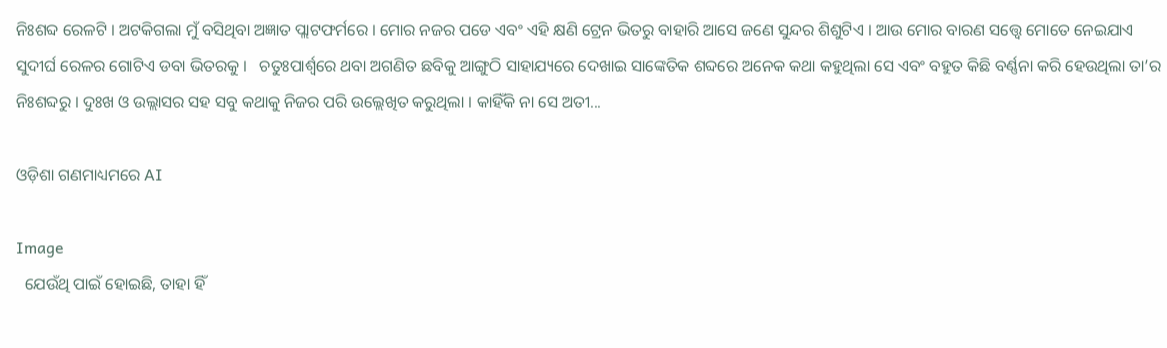ନିଃଶବ୍ଦ ରେଳଟି । ଅଟକିଗଲା ମୁଁ ବସିଥିବା ଅଜ୍ଞାତ ପ୍ଲାଟଫର୍ମରେ । ମୋର ନଜର ପଡେ ଏବଂ ଏହି କ୍ଷଣି ଟ୍ରେନ ଭିତରୁ ବାହାରି ଆସେ ଜଣେ ସୁନ୍ଦର ଶିଶୁଟିଏ । ଆଉ ମୋର ବାରଣ ସତ୍ତ୍ୱେ ମୋତେ ନେଇଯାଏ ସୁଦୀର୍ଘ ରେଳର ଗୋଟିଏ ଡବା ଭିତରକୁ ।   ଚତୁଃପାର୍ଶ୍ଵରେ ଥବା ଅଗଣିତ ଛବିକୁ ଆଙ୍ଗୁଠି ସାହାଯ୍ୟରେ ଦେଖାଇ ସାଙ୍କେତିକ ଶବ୍ଦରେ ଅନେକ କଥା କହୁଥିଲା ସେ ଏବଂ ବହୁତ କିଛି ବର୍ଣ୍ଣନା କରି ହେଉଥିଲା ତା’ର ନିଃଶବ୍ଦରୁ । ଦୁଃଖ ଓ ଉଲ୍ଲାସର ସହ ସବୁ କଥାକୁ ନିଜର ପରି ଉଲ୍ଲେଖିତ କରୁଥିଲା । କାହିଁକି ନା ସେ ଅତୀ...

ଓଡ଼ିଶା ଗଣମାଧ୍ୟମରେ AI

Image
  ଯେଉଁଥି ପାଇଁ ହୋଇଛି, ତାହା ହିଁ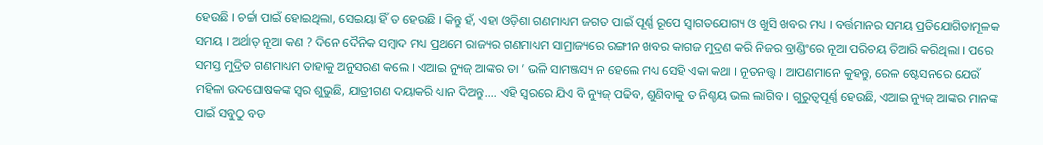ହେଉଛି । ଚର୍ଚ୍ଚା ପାଇଁ ହୋଇଥିଲା, ସେଇୟା ହିଁ ତ ହେଉଛି । କିନ୍ତୁ ହଁ, ଏହା ଓଡ଼ିଶା ଗଣମାଧ୍ୟମ ଜଗତ ପାଇଁ ପୂର୍ଣ୍ଣ ରୂପେ ସ୍ୱାଗତଯୋଗ୍ୟ ଓ ଖୁସି ଖବର ମଧ୍ୟ । ବର୍ତ୍ତମାନର ସମୟ ପ୍ରତିଯୋଗିତାମୂଳକ ସମୟ । ଅର୍ଥାତ୍ ନୂଆ କଣ ? ଦିନେ ଦୈନିକ ସମ୍ବାଦ ମଧ୍ୟ ପ୍ରଥମେ ରାଜ୍ୟର ଗଣମାଧ୍ୟମ ସାମ୍ରାଜ୍ୟରେ ରଙ୍ଗୀନ ଖବର କାଗଜ ମୁଦ୍ରଣ କରି ନିଜର ବ୍ରାଣ୍ଡିଂରେ ନୂଆ ପରିଚୟ ତିଆରି କରିଥିଲା । ପରେ ସମସ୍ତ ମୁଦ୍ରିତ ଗଣମାଧ୍ୟମ ତାହାକୁ ଅନୁସରଣ କଲେ । ଏଆଇ ନ୍ୟୁଜ୍ ଆଙ୍କର ତା ’ ଭଳି ସାମଞ୍ଜସ୍ୟ ନ ହେଲେ ମଧ୍ୟ ସେହି ଏକା କଥା । ନୂତନତ୍ତ୍ୱ । ଆପଣମାନେ କୁହନ୍ତୁ, ରେଳ ଷ୍ଟେସନରେ ଯେଉଁ ମହିଳା ଉଦଘୋଷକଙ୍କ ସ୍ୱର ଶୁଭୁଛି, ଯାତ୍ରୀଗଣ ଦୟାକରି ଧ୍ୟାନ ଦିଅନ୍ତୁ.... ଏହି ସ୍ୱରରେ ଯିଏ ବି ନ୍ୟୁଜ୍ ପଢିବ, ଶୁଣିବାକୁ ତ ନିଶ୍ଚୟ ଭଲ ଲାଗିବ । ଗୁରୁତ୍ୱପୂର୍ଣ୍ଣ ହେଉଛି, ଏଆଇ ନ୍ୟୁଜ୍ ଆଙ୍କର ମାନଙ୍କ ପାଇଁ ସବୁଠୁ ବଡ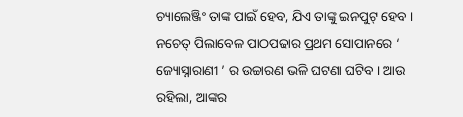ଚ୍ୟାଲେଞ୍ଜିଂ ତାଙ୍କ ପାଇଁ ହେବ, ଯିଏ ତାଙ୍କୁ ଇନପୁଟ୍ ହେବ । ନଚେତ୍ ପିଲାବେଳ ପାଠପଢାର ପ୍ରଥମ ସୋପାନରେ ‘ ଜ୍ୟୋସ୍ନାରାଣୀ ’ ର ଉଚ୍ଚାରଣ ଭଳି ଘଟଣା ଘଟିବ । ଆଉ ରହିଲା, ଆଙ୍କର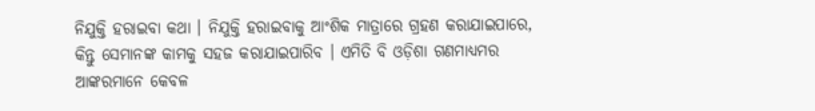ନିଯୁକ୍ତି ହରାଇବା କଥା । ନିଯୁକ୍ତି ହରାଇବାକୁ ଆଂଶିକ ମାତ୍ରାରେ ଗ୍ରହଣ କରାଯାଇପାରେ, କିନ୍ତୁ ସେମାନଙ୍କ କାମକୁ ସହଜ କରାଯାଇପାରିବ । ଏମିତି ବି ଓଡ଼ିଶା ଗଣମାଧ୍ୟମର ଆଙ୍କରମାନେ କେବଳ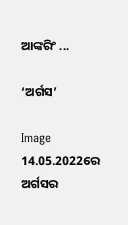ଆଙ୍କରିଂ ...

‘ଅର୍ଗସ’

Image
14.05.2022ରେ ଅର୍ଗସର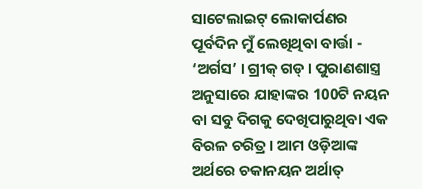ସାଟେଲାଇଟ୍ ଲୋକାର୍ପଣର ପୂର୍ବଦିନ ମୁଁ ଲେଖିଥିବା ବାର୍ତ୍ତା - ‘ଅର୍ଗସ’ । ଗ୍ରୀକ୍ ଗଡ୍ । ପୁରାଣଶାସ୍ତ୍ର ଅନୁସାରେ ଯାହାଙ୍କର 100ଟି ନୟନ ବା ସବୁ ଦିଗକୁ ଦେଖିପାରୁଥିବା ଏକ ବିରଳ ଚରିତ୍ର । ଆମ ଓଡ଼ିଆଙ୍କ ଅର୍ଥରେ ଚକାନୟନ ଅର୍ଥାତ୍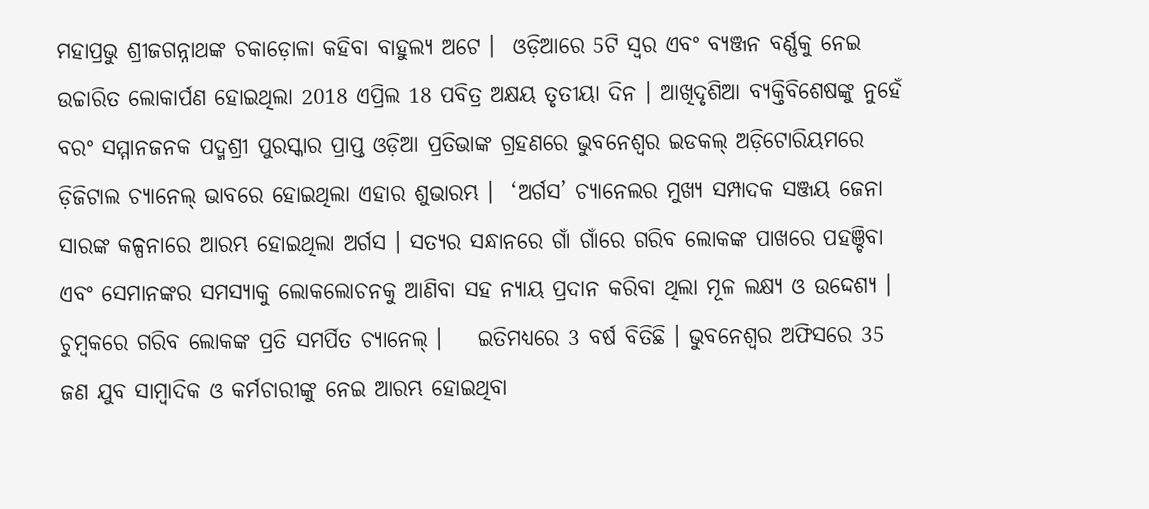ମହାପ୍ରଭୁ ଶ୍ରୀଜଗନ୍ନାଥଙ୍କ ଚକାଡ଼ୋଳା କହିବା ବାହୁଲ୍ୟ ଅଟେ ।  ଓଡ଼ିଆରେ 5ଟି ସ୍ୱର ଏବଂ ବ୍ୟଞ୍ଜନ ବର୍ଣ୍ଣକୁ ନେଇ ଉଚ୍ଚାରିତ ଲୋକାର୍ପଣ ହୋଇଥିଲା 2018 ଏପ୍ରିଲ 18 ପବିତ୍ର ଅକ୍ଷୟ ତୃତୀୟା ଦିନ । ଆଖିଦୃଶିଆ ବ୍ୟକ୍ତିବିଶେଷଙ୍କୁ ନୁହେଁ ବରଂ ସମ୍ମାନଜନକ ପଦ୍ମଶ୍ରୀ ପୁରସ୍କାର ପ୍ରାପ୍ତ ଓଡ଼ିଆ ପ୍ରତିଭାଙ୍କ ଗ୍ରହଣରେ ଭୁବନେଶ୍ୱର ଇଡକଲ୍ ଅଡ଼ିଟୋରିୟମରେ ଡ଼ିଜିଟାଲ ଚ୍ୟାନେଲ୍ ଭାବରେ ହୋଇଥିଲା ଏହାର ଶୁଭାରମ୍ଭ ।  ‘ଅର୍ଗସ’ ଚ୍ୟାନେଲର ମୁଖ୍ୟ ସମ୍ପାଦକ ସଞ୍ଜୟ ଜେନା ସାରଙ୍କ କଳ୍ପନାରେ ଆରମ୍ଭ ହୋଇଥିଲା ଅର୍ଗସ । ସତ୍ୟର ସନ୍ଧାନରେ ଗାଁ ଗାଁରେ ଗରିବ ଲୋକଙ୍କ ପାଖରେ ପହଞ୍ଚିବା ଏବଂ ସେମାନଙ୍କର ସମସ୍ୟାକୁ ଲୋକଲୋଚନକୁ ଆଣିବା ସହ ନ୍ୟାୟ ପ୍ରଦାନ କରିବା ଥିଲା ମୂଳ ଲକ୍ଷ୍ୟ ଓ ଉଦ୍ଦେଶ୍ୟ । ଚୁମ୍ବକରେ ଗରିବ ଲୋକଙ୍କ ପ୍ରତି ସମର୍ପିତ ଚ୍ୟାନେଲ୍ ।    ଇତିମଧ୍ୟରେ 3 ବର୍ଷ ବିତିଛି । ଭୁବନେଶ୍ୱର ଅଫିସରେ 35 ଜଣ ଯୁବ ସାମ୍ବାଦିକ ଓ କର୍ମଚାରୀଙ୍କୁ ନେଇ ଆରମ୍ଭ ହୋଇଥିବା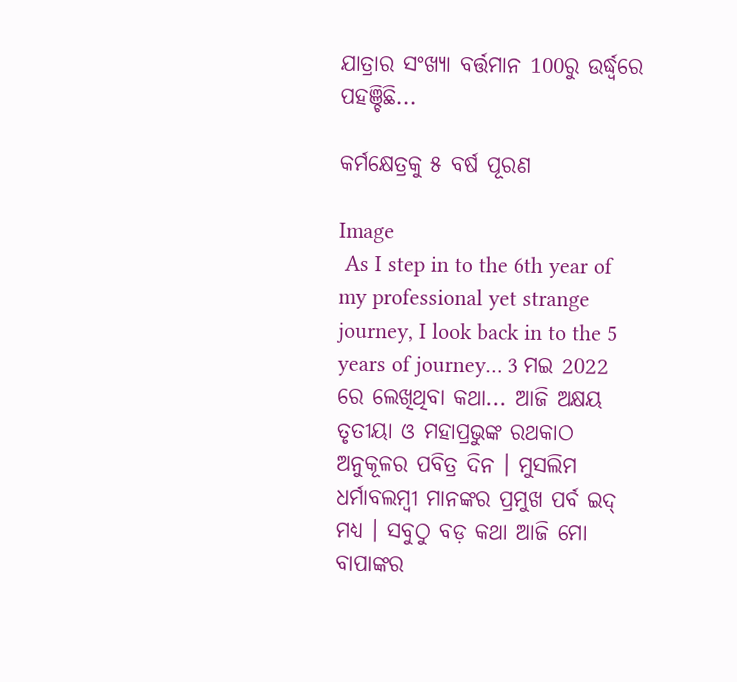ଯାତ୍ରାର ସଂଖ୍ୟା ବର୍ତ୍ତମାନ 100ରୁ ଉର୍ଦ୍ଧ୍ୱରେ ପହଞ୍ଚିଛି...

କର୍ମକ୍ଷେତ୍ରକୁ ୫ ବର୍ଷ ପୂରଣ

Image
 As I step in to the 6th year of my professional yet strange journey, I look back in to the 5 years of journey… 3 ମଇ 2022 ରେ ଲେଖିଥିବା କଥା... ଆଜି ଅକ୍ଷୟ ତୃତୀୟା ଓ ମହାପ୍ରଭୁଙ୍କ ରଥକାଠ ଅନୁକୂଳର ପବିତ୍ର ଦିନ । ମୁସଲିମ ଧର୍ମାବଲମ୍ବୀ ମାନଙ୍କର ପ୍ରମୁଖ ପର୍ବ ଇଦ୍ ମଧ୍ୟ । ସବୁଠୁ ବଡ଼ କଥା ଆଜି ମୋ ବାପାଙ୍କର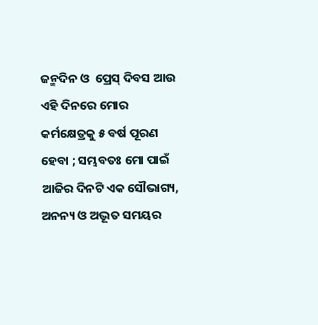ଜନ୍ମଦିନ ଓ  ପ୍ରେସ୍ ଦିବସ ଆଉ ଏହି ଦିନରେ ମୋର କର୍ମକ୍ଷେତ୍ରକୁ ୫ ବର୍ଷ ପୂରଣ ହେବା ; ସମ୍ଭବତଃ ମୋ ପାଇଁ ଆଜିର ଦିନଟି ଏକ ସୌଭାଗ୍ୟ, ଅନନ୍ୟ ଓ ଅଦ୍ଭୂତ ସମୟର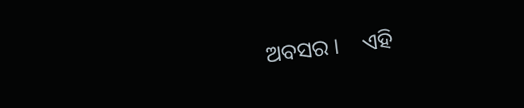ଅବସର ।    ଏହି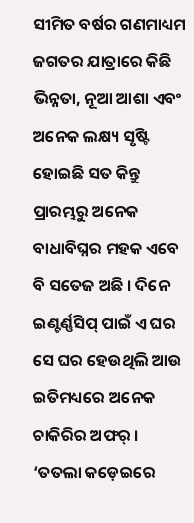ସୀମିତ ବର୍ଷର ଗଣମାଧ୍ୟମ ଜଗତର ଯାତ୍ରାରେ କିଛି ଭିନ୍ନତା, ନୂଆ ଆଶା ଏବଂ ଅନେକ ଲକ୍ଷ୍ୟ ସୃଷ୍ଟି ହୋଇଛି ସତ କିନ୍ତୁ ପ୍ରାରମ୍ଭରୁ ଅନେକ ବାଧାବିଘ୍ନର ମହକ ଏବେ ବି ସତେଜ ଅଛି । ଦିନେ ଇଣ୍ଟର୍ଣ୍ଣସିପ୍ ପାଇଁ ଏ ଘର ସେ ଘର ହେଉଥିଲି ଆଉ ଇତିମଧ୍ୟରେ ଅନେକ ଚାକିରିର ଅଫର୍ । ‘ତତଲା କଡ଼େଇରେ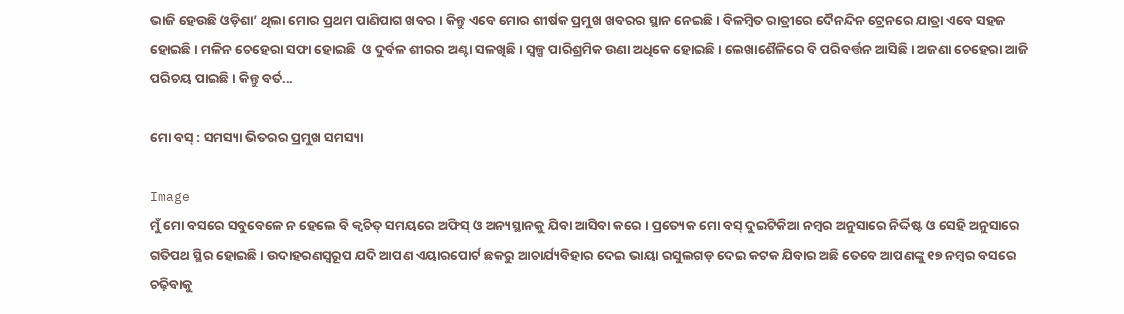ଭାଜି ହେଉଛି ଓଡ଼ିଶା’ ଥିଲା ମୋର ପ୍ରଥମ ପାଣିପାଗ ଖବର । କିନ୍ତୁ ଏବେ ମୋର ଶୀର୍ଷକ ପ୍ରମୁଖ ଖବରର ସ୍ଥାନ ନେଇଛି । ବିଳମ୍ବିତ ରାତ୍ରୀରେ ଦୈନନ୍ଦିନ ଟ୍ରେନରେ ଯାତ୍ରା ଏବେ ସହଜ ହୋଇଛି । ମଳିନ ଚେହେରା ସଫା ହୋଇଛି  ଓ ଦୁର୍ବଳ ଶୀରର ଅଣ୍ଟା ସଳଖିଛି । ସ୍ୱଳ୍ପ ପାରିଶ୍ରମିକ ଉଣା ଅଧିକେ ହୋଇଛି । ଲେଖାଶୈଳିରେ ବି ପରିବର୍ତ୍ତନ ଆସିଛି । ଅଜଣା ଚେହେରା ଆଜି ପରିଚୟ ପାଇଛି । କିନ୍ତୁ ବର୍ତ...

ମୋ ବସ୍ : ସମସ୍ୟା ଭିତରର ପ୍ରମୁଖ ସମସ୍ୟା

Image
ମୁଁ ମୋ ବସରେ ସବୁବେଳେ ନ ହେଲେ ବି କ୍ୱଚିତ୍ ସମୟରେ ଅଫିସ୍ ଓ ଅନ୍ୟସ୍ଥାନକୁ ଯିବା ଆସିବା କରେ । ପ୍ରତ୍ୟେକ ମୋ ବସ୍ ଦୁଇଟିକିଆ ନମ୍ବର ଅନୁସାରେ ନିର୍ଦ୍ଦିଷ୍ଟ ଓ ସେହି ଅନୁସାରେ ଗତିପଥ ସ୍ଥିର ହୋଇଛି । ଉଦାହରଣସ୍ୱରୂପ ଯଦି ଆପଣ ଏୟାରପୋର୍ଟ ଛକରୁ ଆଚାର୍ଯ୍ୟବିହାର ଦେଇ ଭାୟା ରସୁଲଗଡ଼ ଦେଇ କଟକ ଯିବାର ଅଛି ତେବେ ଆପଣଙ୍କୁ ୧୭ ନମ୍ବର ବସରେ ଚଢ଼ିବାକୁ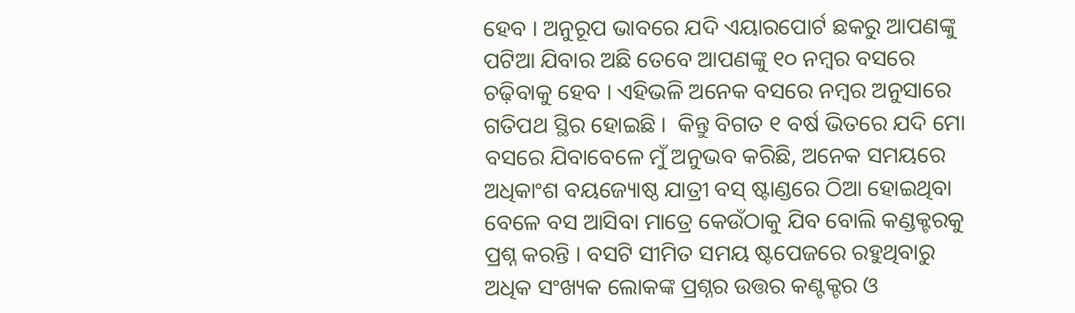ହେବ । ଅନୁରୂପ ଭାବରେ ଯଦି ଏୟାରପୋର୍ଟ ଛକରୁ ଆପଣଙ୍କୁ ପଟିଆ ଯିବାର ଅଛି ତେବେ ଆପଣଙ୍କୁ ୧୦ ନମ୍ବର ବସରେ ଚଢ଼ିବାକୁ ହେବ । ଏହିଭଳି ଅନେକ ବସରେ ନମ୍ବର ଅନୁସାରେ ଗତିପଥ ସ୍ଥିର ହୋଇଛି ।  କିନ୍ତୁ ବିଗତ ୧ ବର୍ଷ ଭିତରେ ଯଦି ମୋ ବସରେ ଯିବାବେଳେ ମୁଁ ଅନୁଭବ କରିଛି, ଅନେକ ସମୟରେ ଅଧିକାଂଶ ବୟଜ୍ୟୋଷ୍ଠ ଯାତ୍ରୀ ବସ୍ ଷ୍ଟାଣ୍ଡରେ ଠିଆ ହୋଇଥିବା ବେଳେ ବସ ଆସିବା ମାତ୍ରେ କେଉଁଠାକୁ ଯିବ ବୋଲି କଣ୍ଡକ୍ଟରକୁ ପ୍ରଶ୍ନ କରନ୍ତି । ବସଟି ସୀମିତ ସମୟ ଷ୍ଟପେଜରେ ରହୁଥିବାରୁ ଅଧିକ ସଂଖ୍ୟକ ଲୋକଙ୍କ ପ୍ରଶ୍ନର ଉତ୍ତର କଣ୍ଟକ୍ଟର ଓ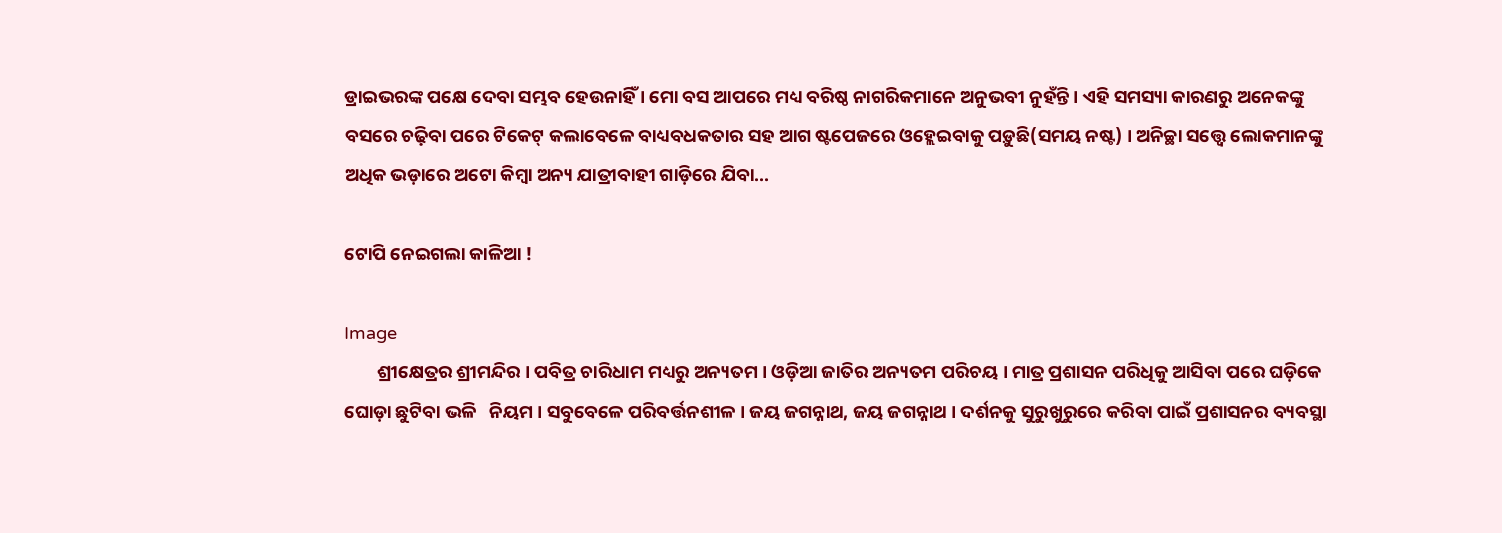ଡ୍ରାଇଭରଙ୍କ ପକ୍ଷେ ଦେବା ସମ୍ଭବ ହେଉନାହିଁ । ମୋ ବସ ଆପରେ ମଧ୍ୟ ବରିଷ୍ଠ ନାଗରିକମାନେ ଅନୁଭବୀ ନୁହଁନ୍ତି । ଏହି ସମସ୍ୟା କାରଣରୁ ଅନେକଙ୍କୁ ବସରେ ଚଢ଼ିବା ପରେ ଟିକେଟ୍ କଲାବେଳେ ବାଧ୍ୟବଧକତାର ସହ ଆଗ ଷ୍ଟପେଜରେ ଓହ୍ଲେଇବାକୁ ପଡ଼ୁଛି(ସମୟ ନଷ୍ଟ) । ଅନିଚ୍ଛା ସତ୍ତ୍ୱେ ଲୋକମାନଙ୍କୁ ଅଧିକ ଭଡ଼ାରେ ଅଟୋ କିମ୍ବା ଅନ୍ୟ ଯାତ୍ରୀବାହୀ ଗାଡ଼ିରେ ଯିବା...

ଟୋପି ନେଇଗଲା କାଳିଆ !

Image
        ଶ୍ରୀକ୍ଷେତ୍ରର ଶ୍ରୀମନ୍ଦିର । ପବିତ୍ର ଚାରିଧାମ ମଧ୍ୟରୁ ଅନ୍ୟତମ । ଓଡ଼ିଆ ଜାତିର ଅନ୍ୟତମ ପରିଚୟ । ମାତ୍ର ପ୍ରଶାସନ ପରିଧିକୁ ଆସିବା ପରେ ଘଡ଼ିକେ ଘୋଡ଼ା ଛୁଟିବା ଭଳି   ନିୟମ । ସବୁବେଳେ ପରିବର୍ତ୍ତନଶୀଳ । ଜୟ ଜଗନ୍ନାଥ, ଜୟ ଜଗନ୍ନାଥ । ଦର୍ଶନକୁ ସୁରୁଖୁରୁରେ କରିବା ପାଇଁ ପ୍ରଶାସନର ବ୍ୟବସ୍ଥା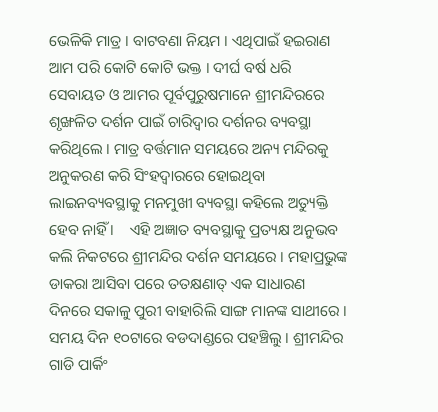ଭେଳିକି ମାତ୍ର । ବାଟବଣା ନିୟମ । ଏଥିପାଇଁ ହଇରାଣ ଆମ ପରି କୋଟି କୋଟି ଭକ୍ତ । ଦୀର୍ଘ ବର୍ଷ ଧରି ସେବାୟତ ଓ ଆମର ପୂର୍ବପୁରୁଷମାନେ ଶ୍ରୀମନ୍ଦିରରେ ଶୃଙ୍ଖଳିତ ଦର୍ଶନ ପାଇଁ ଚାରିଦ୍ୱାର ଦର୍ଶନର ବ୍ୟବସ୍ଥା କରିଥିଲେ । ମାତ୍ର ବର୍ତ୍ତମାନ ସମୟରେ ଅନ୍ୟ ମନ୍ଦିରକୁ ଅନୁକରଣ କରି ସିଂହଦ୍ୱାରରେ ହୋଇଥିବା ଲାଇନବ୍ୟବସ୍ଥାକୁ ମନମୁଖୀ ବ୍ୟବସ୍ଥା କହିଲେ ଅତ୍ୟୁକ୍ତି ହେବ ନାହିଁ ।    ଏହି ଅଜ୍ଞାତ ବ୍ୟବସ୍ଥାକୁ ପ୍ରତ୍ୟକ୍ଷ ଅନୁଭବ କଲି ନିକଟରେ ଶ୍ରୀମନ୍ଦିର ଦର୍ଶନ ସମୟରେ । ମହାପ୍ରଭୁଙ୍କ ଡାକରା ଆସିବା ପରେ ତତକ୍ଷଣାତ୍ ଏକ ସାଧାରଣ ଦିନରେ ସକାଳୁ ପୁରୀ ବାହାରିଲି ସାଙ୍ଗ ମାନଙ୍କ ସାଥୀରେ । ସମୟ ଦିନ ୧୦ଟାରେ ବଡଦାଣ୍ଡରେ ପହଞ୍ଚିଲୁ । ଶ୍ରୀମନ୍ଦିର ଗାଡି ପାର୍କିଂ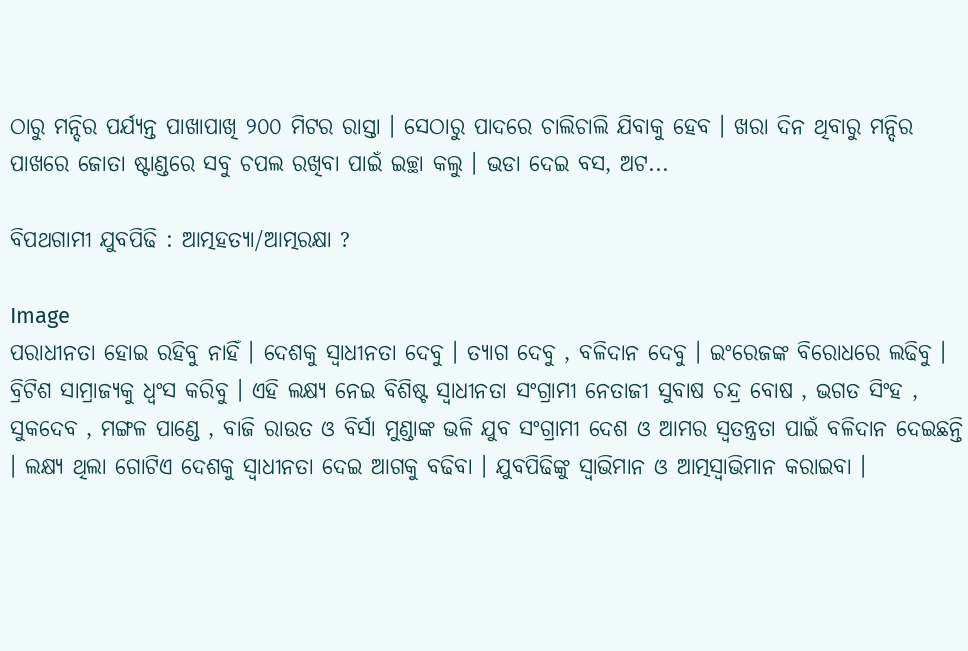ଠାରୁ ମନ୍ଦିର ପର୍ଯ୍ୟନ୍ତ ପାଖାପାଖି ୨୦୦ ମିଟର ରାସ୍ତା । ସେଠାରୁ ପାଦରେ ଚାଲିଚାଲି ଯିବାକୁ ହେବ । ଖରା ଦିନ ଥିବାରୁ ମନ୍ଦିର ପାଖରେ ଜୋତା ଷ୍ଟାଣ୍ଡରେ ସବୁ ଚପଲ ରଖିବା ପାଇଁ ଇଚ୍ଛା କଲୁ । ଭଡା ଦେଇ ବସ, ଅଟ...

ବିପଥଗାମୀ ଯୁବପିଢି : ଆତ୍ମହତ୍ୟା/ଆତ୍ମରକ୍ଷା ?

Image
ପରାଧୀନତା ହୋଇ ରହିବୁ ନାହିଁ । ଦେଶକୁ ସ୍ୱାଧୀନତା ଦେବୁ । ତ୍ୟାଗ ଦେବୁ , ବଳିଦାନ ଦେବୁ । ଇଂରେଜଙ୍କ ବିରୋଧରେ ଲଢିବୁ । ବ୍ରିଟିଶ ସାମ୍ରାଜ୍ୟକୁ ଧ୍ୱଂସ କରିବୁ । ଏହି ଲକ୍ଷ୍ୟ ନେଇ ବିଶିଷ୍ଟ ସ୍ୱାଧୀନତା ସଂଗ୍ରାମୀ ନେତାଜୀ ସୁବାଷ ଚନ୍ଦ୍ର ବୋଷ , ଭଗତ ସିଂହ , ସୁକଦେବ , ମଙ୍ଗଳ ପାଣ୍ଡେ , ବାଜି ରାଉତ ଓ ବିର୍ସା ମୁଣ୍ଡାଙ୍କ ଭଳି ଯୁବ ସଂଗ୍ରାମୀ ଦେଶ ଓ ଆମର ସ୍ୱତନ୍ତ୍ରତା ପାଇଁ ବଳିଦାନ ଦେଇଛନ୍ତି । ଲକ୍ଷ୍ୟ ଥିଲା ଗୋଟିଏ ଦେଶକୁ ସ୍ୱାଧୀନତା ଦେଇ ଆଗକୁ ବଢିବା । ଯୁବପିଢିଙ୍କୁ ସ୍ୱାଭିମାନ ଓ ଆତ୍ମସ୍ୱାଭିମାନ କରାଇବା ।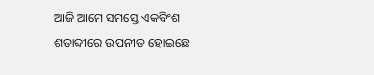ଆଜି ଆମେ ସମସ୍ତେ ଏକବିଂଶ ଶତାବ୍ଦୀରେ ଉପନୀତ ହୋଇଛେ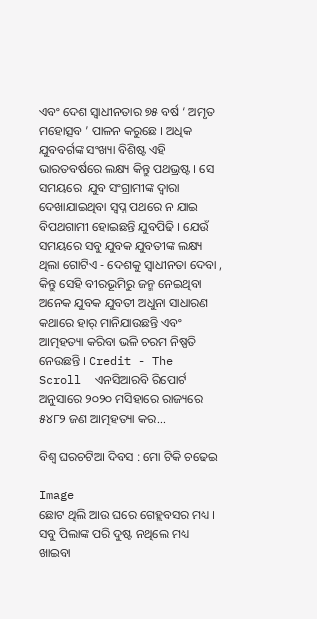ଏବଂ ଦେଶ ସ୍ୱାଧୀନତାର ୭୫ ବର୍ଷ ‘ ଅମୃତ ମହୋତ୍ସବ ’ ପାଳନ କରୁଛେ । ଅଧିକ ଯୁବବର୍ଗଙ୍କ ସଂଖ୍ୟା ବିଶିଷ୍ଟ ଏହି ଭାରତବର୍ଷରେ ଲକ୍ଷ୍ୟ କିନ୍ତୁ ପଥଭ୍ରଷ୍ଟ । ସେ ସମୟରେ  ଯୁବ ସଂଗ୍ରାମୀଙ୍କ ଦ୍ୱାରା  ଦେଖାଯାଇଥିବା ସ୍ୱପ୍ନ ପଥରେ ନ ଯାଇ ବିପଥଗାମୀ ହୋଇଛନ୍ତି ଯୁବପିଢି । ଯେଉଁ ସମୟରେ ସବୁ ଯୁବକ ଯୁବତୀଙ୍କ ଲକ୍ଷ୍ୟ ଥିଲା ଗୋଟିଏ - ଦେଶକୁ ସ୍ୱାଧୀନତା ଦେବା , କିନ୍ତୁ ସେହି ବୀରଭୂମିରୁ ଜନ୍ମ ନେଇଥିବା ଅନେକ ଯୁବକ ଯୁବତୀ ଅଧୁନା ସାଧାରଣ କଥାରେ ହାର୍ ମାନିଯାଉଛନ୍ତି ଏବଂ ଆତ୍ମହତ୍ୟା କରିବା ଭଳି ଚରମ ନିଷ୍ପତି ନେଉଛନ୍ତି । Credit - The Scroll  ଏନସିଆରବି ରିପୋର୍ଟ ଅନୁସାରେ ୨୦୨୦ ମସିହାରେ ରାଜ୍ୟରେ ୫୪୮୨ ଜଣ ଆତ୍ମହତ୍ୟା କର...

ବିଶ୍ୱ ଘରଚଟିଆ ଦିବସ : ମୋ ଟିକି ଚଢେଇ

Image
ଛୋଟ ଥିଲି ଆଉ ଘରେ ଗେହ୍ଲବସର ମଧ୍ୟ । ସବୁ ପିଲାଙ୍କ ପରି ଦୁଷ୍ଟ ନଥିଲେ ମଧ୍ୟ ଖାଇବା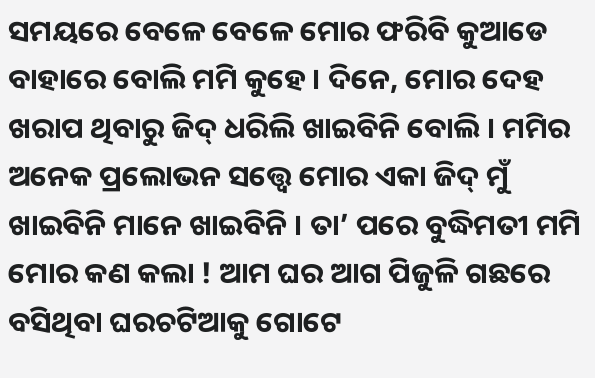ସମୟରେ ବେଳେ ବେଳେ ମୋର ଫରିବି କୁଆଡେ ବାହାରେ ବୋଲି ମମି କୁହେ । ଦିନେ, ମୋର ଦେହ ଖରାପ ଥିବାରୁ ଜିଦ୍ ଧରିଲି ଖାଇବିନି ବୋଲି । ମମିର ଅନେକ ପ୍ରଲୋଭନ ସତ୍ତ୍ୱେ ମୋର ଏକା ଜିଦ୍ ମୁଁ ଖାଇବିନି ମାନେ ଖାଇବିନି । ତା’ ପରେ ବୁଦ୍ଧିମତୀ ମମି ମୋର କଣ କଲା ! ଆମ ଘର ଆଗ ପିଜୁଳି ଗଛରେ ବସିଥିବା ଘରଚଟିଆକୁ ଗୋଟେ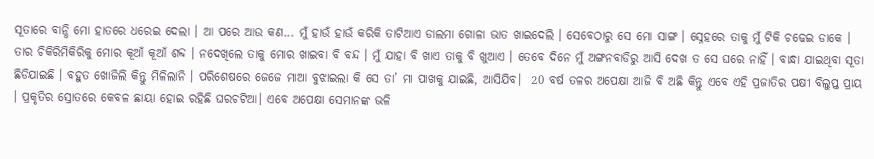ସୂତାରେ ବାନ୍ଧି ମୋ ହାତରେ ଧରେଇ ଦେଲା । ଆ ପରେ ଆଉ କଣ... ମୁଁ ହାଉଁ ହାଉଁ କରିକି ତାଟିଆଏ ଡାଲମା ଗୋଳା ଭାତ ଖାଇଦେଲି । ସେବେଠାରୁ ସେ ମୋ ସାଙ୍ଗ । ସ୍ନେହରେ ତାକୁ ମୁଁ ଟିକି ଚଢେଇ ଡାକେ । ତାର ଚିକିରିମିକିରିକୁ ମୋର କୂଆଁ କୂଆଁ ଶବ୍ଦ । ନଦେଖିଲେ ତାକୁ ମୋର ଖାଇବା ବି ବନ୍ଦ । ମୁଁ ଯାହା ବି ଖାଏ ତାକୁ ବି ଖୁଆଏ । ତେବେ ଦିନେ ମୁଁ ଅଙ୍ଗନବାଡିରୁ ଆସି ଦେଖ ତ ସେ ଘରେ ନାହିଁ । ବାନ୍ଧା ଯାଇଥିବା ସୂତା ଛିଡିଯାଇଛି । ବହୁତ ଖୋଜିଲି କିନ୍ତୁ ମିଳିଲାନି । ପରିଶେଷରେ ଜେଜେ ମାଆ ବୁଝାଇଲା କି ସେ ତା’ ମା ପାଖକୁ ଯାଇଛି, ଆସିଯିବ।  20 ବର୍ଷ ତଳର ଅପେକ୍ଷା ଆଜି ବି ଅଛି କିନ୍ତୁ ଏବେ ଏହି ପ୍ରଜାତିର ପକ୍ଷୀ ବିଲୁପ୍ତ ପ୍ରାୟ । ପ୍ରକୃତିର ସ୍ରୋତରେ କେବଳ ଛାୟା ହୋଇ ରହିଛି ଘରଚଟିଆ। ଏବେ ଅପେକ୍ଷା ସେମାନଙ୍କ ଭଳି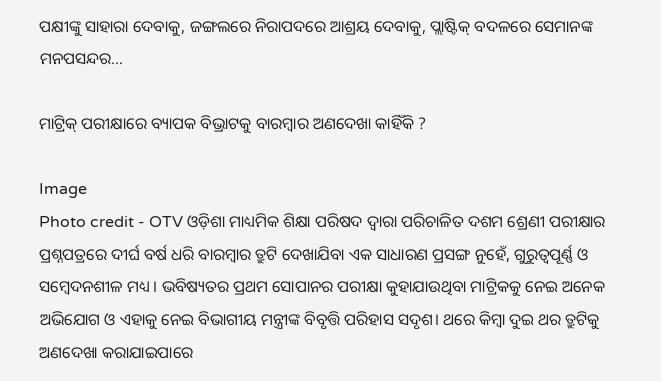ପକ୍ଷୀଙ୍କୁ ସାହାରା ଦେବାକୁ, ଜଙ୍ଗଲରେ ନିରାପଦରେ ଆଶ୍ରୟ ଦେବାକୁ, ପ୍ଲାଷ୍ଟିକ୍ ବଦଳରେ ସେମାନଙ୍କ ମନପସନ୍ଦର...

ମାଟ୍ରିକ୍ ପରୀକ୍ଷାରେ ବ୍ୟାପକ ବିଭ୍ରାଟକୁ ବାରମ୍ବାର ଅଣଦେଖା କାହିଁକି ?

Image
Photo credit - OTV ଓଡ଼ିଶା ମାଧ୍ୟମିକ ଶିକ୍ଷା ପରିଷଦ ଦ୍ୱାରା ପରିଚାଳିତ ଦଶମ ଶ୍ରେଣୀ ପରୀକ୍ଷାର ପ୍ରଶ୍ନପତ୍ରରେ ଦୀର୍ଘ ବର୍ଷ ଧରି ବାରମ୍ବାର ତ୍ରୁଟି ଦେଖାଯିବା ଏକ ସାଧାରଣ ପ୍ରସଙ୍ଗ ନୁହେଁ, ଗୁରୁତ୍ୱପୂର୍ଣ୍ଣ ଓ ସମ୍ବେଦନଶୀଳ ମଧ୍ୟ । ଭବିଷ୍ୟତର ପ୍ରଥମ ସୋପାନର ପରୀକ୍ଷା କୁହାଯାଉଥିବା ମାଟ୍ରିକକୁ ନେଇ ଅନେକ ଅଭିଯୋଗ ଓ ଏହାକୁ ନେଇ ବିଭାଗୀୟ ମନ୍ତ୍ରୀଙ୍କ ବିବୃତ୍ତି ପରିହାସ ସଦୃଶ। ଥରେ କିମ୍ବା ଦୁଇ ଥର ତ୍ରୁଟିକୁ ଅଣଦେଖା କରାଯାଇପାରେ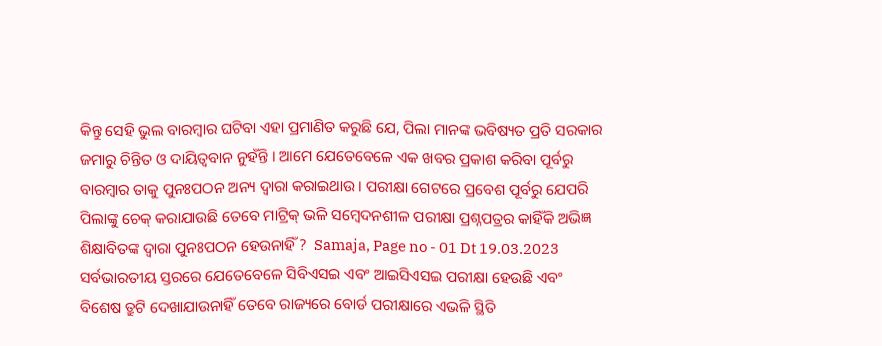କିନ୍ତୁ ସେହି ଭୁଲ ବାରମ୍ବାର ଘଟିବା ଏହା ପ୍ରମାଣିତ କରୁଛି ଯେ, ପିଲା ମାନଙ୍କ ଭବିଷ୍ୟତ ପ୍ରତି ସରକାର ଜମାରୁ ଚିନ୍ତିତ ଓ ଦାୟିତ୍ୱବାନ ନୁହଁନ୍ତି । ଆମେ ଯେତେବେଳେ ଏକ ଖବର ପ୍ରକାଶ କରିବା ପୂର୍ବରୁ ବାରମ୍ବାର ତାକୁ ପୁନଃପଠନ ଅନ୍ୟ ଦ୍ୱାରା କରାଇଥାଉ । ପରୀକ୍ଷା ଗେଟରେ ପ୍ରବେଶ ପୂର୍ବରୁ ଯେପରି ପିଲାଙ୍କୁ ଚେକ୍ କରାଯାଉଛି ତେବେ ମାଟ୍ରିକ୍ ଭଳି ସମ୍ବେଦନଶୀଳ ପରୀକ୍ଷା ପ୍ରଶ୍ନପତ୍ରର କାହିଁକି ଅଭିଜ୍ଞ ଶିକ୍ଷାବିତଙ୍କ ଦ୍ୱାରା ପୁନଃପଠନ ହେଉନାହିଁ ?  Samaja, Page no - 01 Dt 19.03.2023  ସର୍ବଭାରତୀୟ ସ୍ତରରେ ଯେତେବେଳେ ସିବିଏସଇ ଏବଂ ଆଇସିଏସଇ ପରୀକ୍ଷା ହେଉଛି ଏବଂ ବିଶେଷ ତ୍ରୁଟି ଦେଖାଯାଉନାହିଁ ତେବେ ରାଜ୍ୟରେ ବୋର୍ଡ ପରୀକ୍ଷାରେ ଏଭଳି ସ୍ଥିତି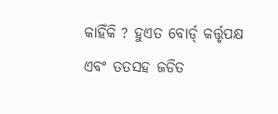କାହିଁକି ? ହୁଏତ ବୋର୍ଡ୍ କର୍ତ୍ତୃପକ୍ଷ ଏବଂ ତତସହ ଜଡିତ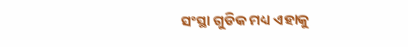ସଂସ୍ଥା ଗୁଡିକ ମଧ୍ୟ ଏହାକୁ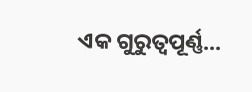ଏକ ଗୁରୁତ୍ୱପୂର୍ଣ୍ଣ...